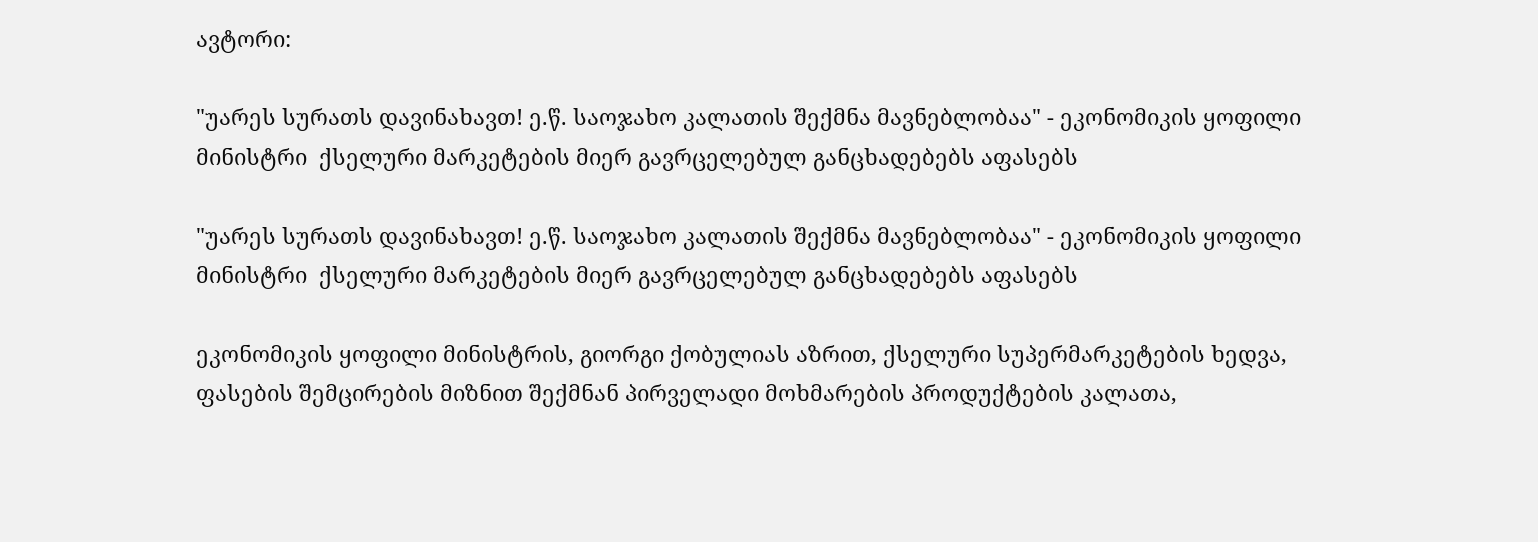ავტორი:

"უარეს სურათს დავინახავთ! ე.წ. საოჯახო კალათის შექმნა მავნებლობაა" - ეკონომიკის ყოფილი მინისტრი  ქსელური მარკეტების მიერ გავრცელებულ განცხადებებს აფასებს

"უარეს სურათს დავინახავთ! ე.წ. საოჯახო კალათის შექმნა მავნებლობაა" - ეკონომიკის ყოფილი მინისტრი  ქსელური მარკეტების მიერ გავრცელებულ განცხადებებს აფასებს

ეკონომიკის ყოფილი მინისტრის, გიორგი ქობულიას აზრით, ქსელური სუპერმარკეტების ხედვა, ფასების შემცირების მიზნით შექმნან პირველადი მოხმარების პროდუქტების კალათა,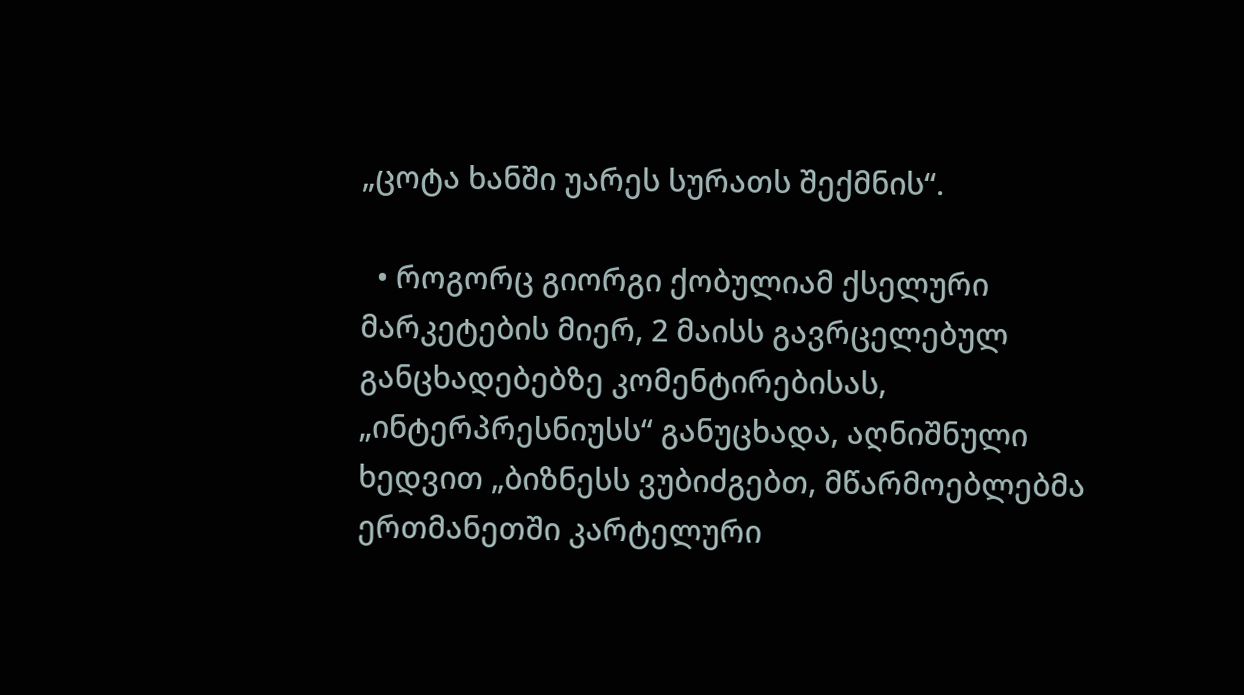„ცოტა ხანში უარეს სურათს შექმნის“.

  • როგორც გიორგი ქობულიამ ქსელური მარკეტების მიერ, 2 მაისს გავრცელებულ განცხადებებზე კომენტირებისას, „ინტერპრესნიუსს“ განუცხადა, აღნიშნული ხედვით „ბიზნესს ვუბიძგებთ, მწარმოებლებმა ერთმანეთში კარტელური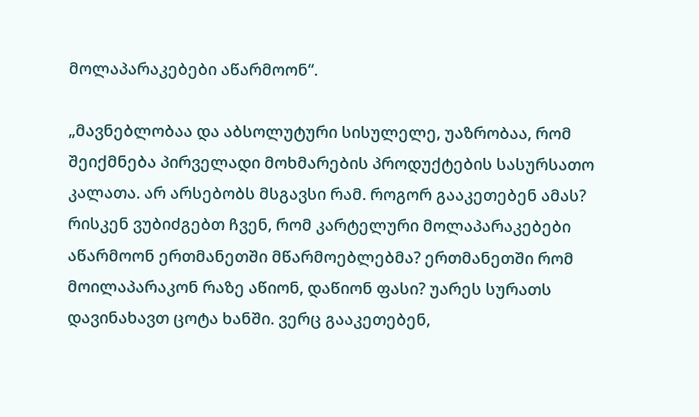მოლაპარაკებები აწარმოონ“.

„მავნებლობაა და აბსოლუტური სისულელე, უაზრობაა, რომ შეიქმნება პირველადი მოხმარების პროდუქტების სასურსათო კალათა. არ არსებობს მსგავსი რამ. როგორ გააკეთებენ ამას? რისკენ ვუბიძგებთ ჩვენ, რომ კარტელური მოლაპარაკებები აწარმოონ ერთმანეთში მწარმოებლებმა? ერთმანეთში რომ მოილაპარაკონ რაზე აწიონ, დაწიონ ფასი? უარეს სურათს დავინახავთ ცოტა ხანში. ვერც გააკეთებენ,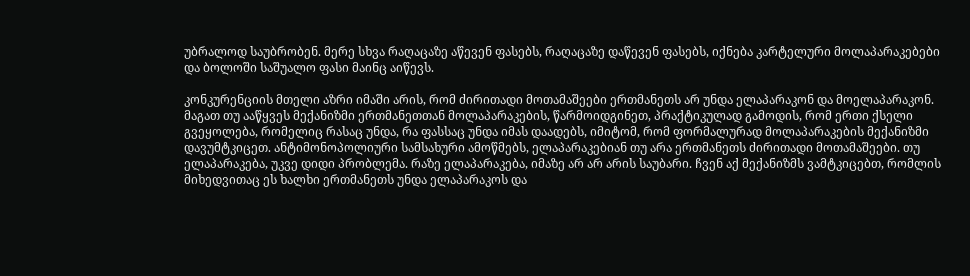უბრალოდ საუბრობენ. მერე სხვა რაღაცაზე აწევენ ფასებს, რაღაცაზე დაწევენ ფასებს, იქნება კარტელური მოლაპარაკებები და ბოლოში საშუალო ფასი მაინც აიწევს.

კონკურენციის მთელი აზრი იმაში არის, რომ ძირითადი მოთამაშეები ერთმანეთს არ უნდა ელაპარაკონ და მოელაპარაკონ. მაგათ თუ ააწყვეს მექანიზმი ერთმანეთთან მოლაპარაკების, წარმოიდგინეთ, პრაქტიკულად გამოდის, რომ ერთი ქსელი გვეყოლება, რომელიც რასაც უნდა, რა ფასსაც უნდა იმას დაადებს, იმიტომ, რომ ფორმალურად მოლაპარაკების მექანიზმი დავუმტკიცეთ. ანტიმონოპოლიური სამსახური ამოწმებს, ელაპარაკებიან თუ არა ერთმანეთს ძირითადი მოთამაშეები. თუ ელაპარაკება, უკვე დიდი პრობლემა. რაზე ელაპარაკება, იმაზე არ არ არის საუბარი. ჩვენ აქ მექანიზმს ვამტკიცებთ, რომლის მიხედვითაც ეს ხალხი ერთმანეთს უნდა ელაპარაკოს და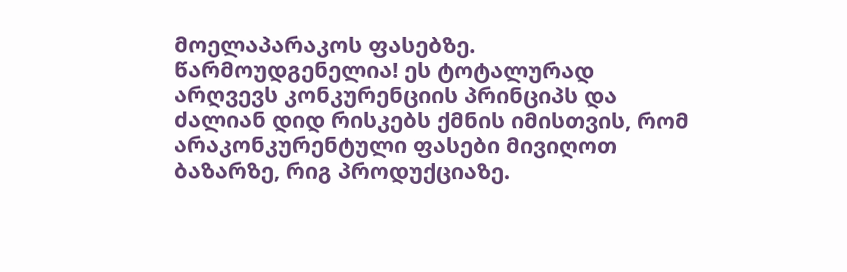მოელაპარაკოს ფასებზე. წარმოუდგენელია! ეს ტოტალურად არღვევს კონკურენციის პრინციპს და ძალიან დიდ რისკებს ქმნის იმისთვის, რომ არაკონკურენტული ფასები მივიღოთ ბაზარზე, რიგ პროდუქციაზე.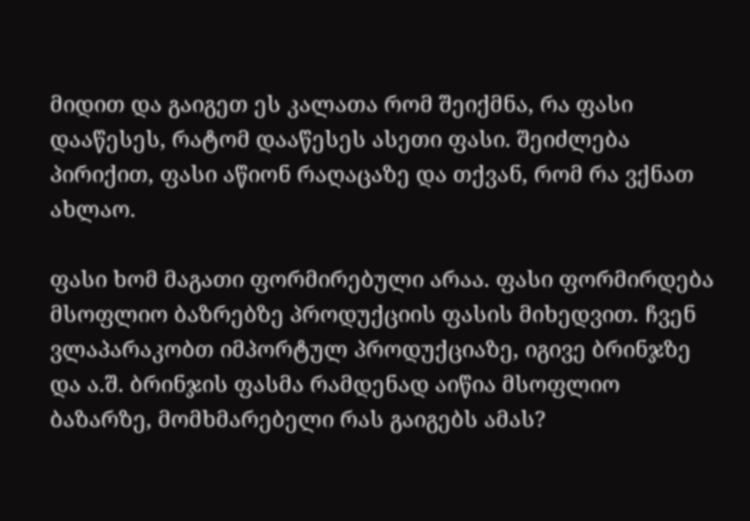მიდით და გაიგეთ ეს კალათა რომ შეიქმნა, რა ფასი დააწესეს, რატომ დააწესეს ასეთი ფასი. შეიძლება პირიქით, ფასი აწიონ რაღაცაზე და თქვან, რომ რა ვქნათ ახლაო.

ფასი ხომ მაგათი ფორმირებული არაა. ფასი ფორმირდება მსოფლიო ბაზრებზე პროდუქციის ფასის მიხედვით. ჩვენ ვლაპარაკობთ იმპორტულ პროდუქციაზე, იგივე ბრინჯზე და ა.შ. ბრინჯის ფასმა რამდენად აიწია მსოფლიო ბაზარზე, მომხმარებელი რას გაიგებს ამას?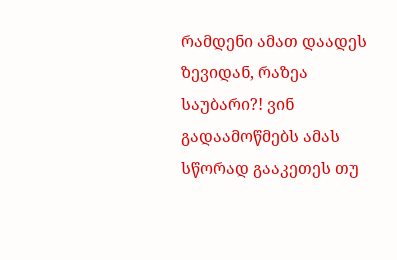რამდენი ამათ დაადეს ზევიდან, რაზეა საუბარი?! ვინ გადაამოწმებს ამას სწორად გააკეთეს თუ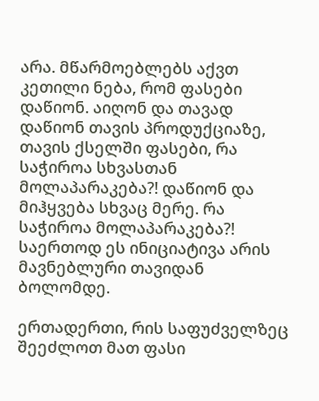არა. მწარმოებლებს აქვთ კეთილი ნება, რომ ფასები დაწიონ. აიღონ და თავად დაწიონ თავის პროდუქციაზე, თავის ქსელში ფასები, რა საჭიროა სხვასთან მოლაპარაკება?! დაწიონ და მიჰყვება სხვაც მერე. რა საჭიროა მოლაპარაკება?! საერთოდ ეს ინიციატივა არის მავნებლური თავიდან ბოლომდე.

ერთადერთი, რის საფუძველზეც შეეძლოთ მათ ფასი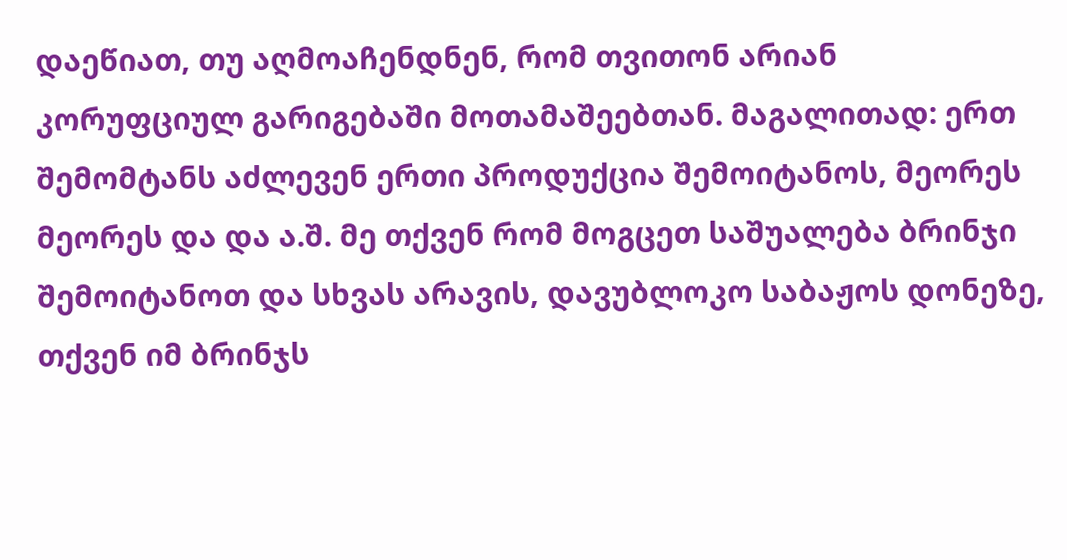დაეწიათ, თუ აღმოაჩენდნენ, რომ თვითონ არიან კორუფციულ გარიგებაში მოთამაშეებთან. მაგალითად: ერთ შემომტანს აძლევენ ერთი პროდუქცია შემოიტანოს, მეორეს მეორეს და და ა.შ. მე თქვენ რომ მოგცეთ საშუალება ბრინჯი შემოიტანოთ და სხვას არავის, დავუბლოკო საბაჟოს დონეზე, თქვენ იმ ბრინჯს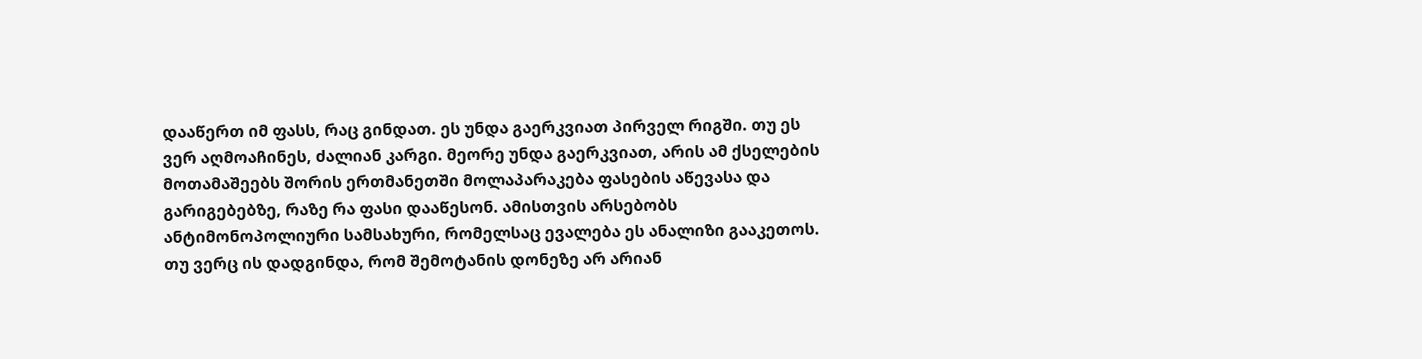დააწერთ იმ ფასს, რაც გინდათ. ეს უნდა გაერკვიათ პირველ რიგში. თუ ეს ვერ აღმოაჩინეს, ძალიან კარგი. მეორე უნდა გაერკვიათ, არის ამ ქსელების მოთამაშეებს შორის ერთმანეთში მოლაპარაკება ფასების აწევასა და გარიგებებზე, რაზე რა ფასი დააწესონ. ამისთვის არსებობს ანტიმონოპოლიური სამსახური, რომელსაც ევალება ეს ანალიზი გააკეთოს. თუ ვერც ის დადგინდა, რომ შემოტანის დონეზე არ არიან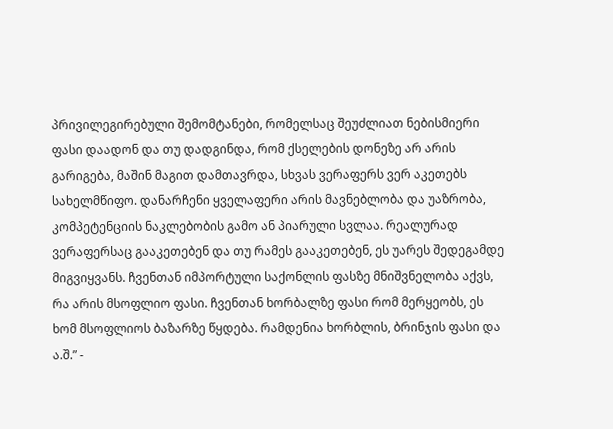პრივილეგირებული შემომტანები, რომელსაც შეუძლიათ ნებისმიერი ფასი დაადონ და თუ დადგინდა, რომ ქსელების დონეზე არ არის გარიგება, მაშინ მაგით დამთავრდა, სხვას ვერაფერს ვერ აკეთებს სახელმწიფო. დანარჩენი ყველაფერი არის მავნებლობა და უაზრობა, კომპეტენციის ნაკლებობის გამო ან პიარული სვლაა. რეალურად ვერაფერსაც გააკეთებენ და თუ რამეს გააკეთებენ, ეს უარეს შედეგამდე მიგვიყვანს. ჩვენთან იმპორტული საქონლის ფასზე მნიშვნელობა აქვს, რა არის მსოფლიო ფასი. ჩვენთან ხორბალზე ფასი რომ მერყეობს, ეს ხომ მსოფლიოს ბაზარზე წყდება. რამდენია ხორბლის, ბრინჯის ფასი და ა.შ.” -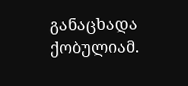განაცხადა ქობულიამ.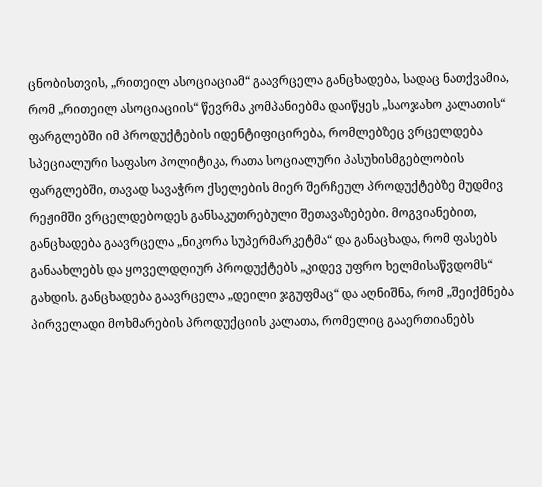ცნობისთვის, „რითეილ ასოციაციამ“ გაავრცელა განცხადება, სადაც ნათქვამია, რომ „რითეილ ასოციაციის“ წევრმა კომპანიებმა დაიწყეს „საოჯახო კალათის“ ფარგლებში იმ პროდუქტების იდენტიფიცირება, რომლებზეც ვრცელდება სპეციალური საფასო პოლიტიკა, რათა სოციალური პასუხისმგებლობის ფარგლებში, თავად სავაჭრო ქსელების მიერ შერჩეულ პროდუქტებზე მუდმივ რეჟიმში ვრცელდებოდეს განსაკუთრებული შეთავაზებები. მოგვიანებით, განცხადება გაავრცელა „ნიკორა სუპერმარკეტმა“ და განაცხადა, რომ ფასებს განაახლებს და ყოველდღიურ პროდუქტებს „კიდევ უფრო ხელმისაწვდომს“ გახდის. განცხადება გაავრცელა „დეილი ჯგუფმაც“ და აღნიშნა, რომ „შეიქმნება პირველადი მოხმარების პროდუქციის კალათა, რომელიც გააერთიანებს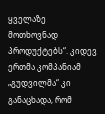ყველაზე მოთხოვნად პროდუქტებს“. კიდევ ერთმა კომპანიამ „გუდვილმა“ კი განაცხადა, რომ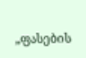„ფასების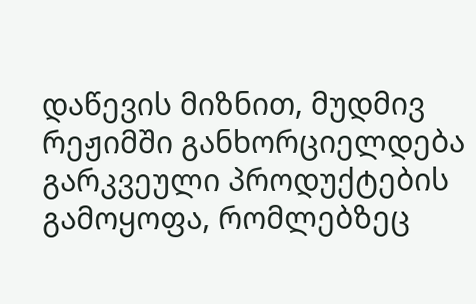დაწევის მიზნით, მუდმივ რეჟიმში განხორციელდება გარკვეული პროდუქტების გამოყოფა, რომლებზეც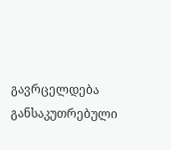გავრცელდება განსაკუთრებული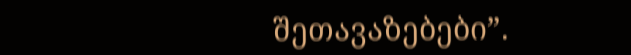შეთავაზებები”.